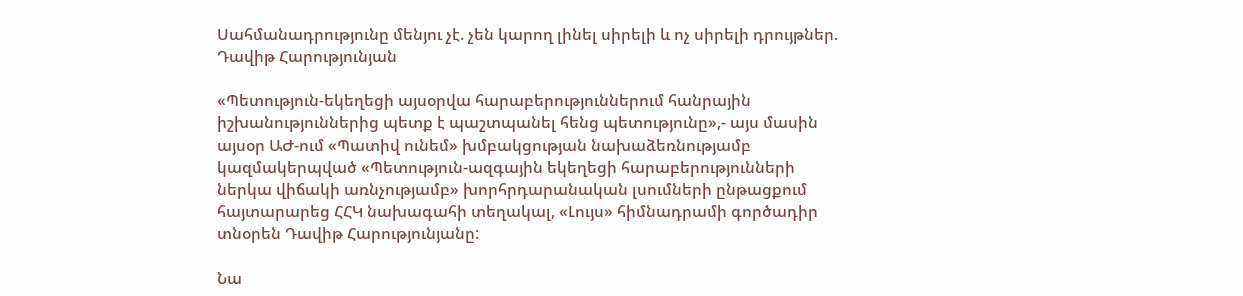Սահմանադրությունը մենյու չէ. չեն կարող լինել սիրելի և ոչ սիրելի դրույթներ. Դավիթ Հարությունյան

«Պետություն-եկեղեցի այսօրվա հարաբերություններում հանրային իշխանություններից պետք է պաշտպանել հենց պետությունը»,- այս մասին այսօր ԱԺ-ում «Պատիվ ունեմ» խմբակցության նախաձեռնությամբ կազմակերպված «Պետություն-ազգային եկեղեցի հարաբերությունների ներկա վիճակի առնչությամբ» խորհրդարանական լսումների ընթացքում հայտարարեց ՀՀԿ նախագահի տեղակալ, «Լույս» հիմնադրամի գործադիր տնօրեն Դավիթ Հարությունյանը:

Նա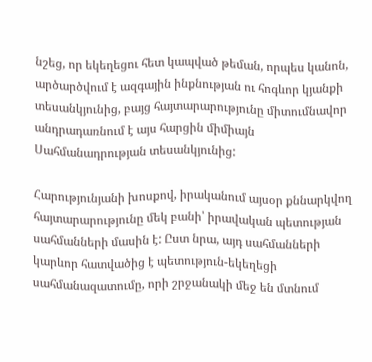նշեց, որ եկեղեցու հետ կապված թեման, որպես կանոն, արծարծվում է ազգային ինքնության ու հոգևոր կյանքի տեսանկյունից, բայց հայտարարությունը միտումնավոր անդրադառնում է այս հարցին միմիայն Սահմանադրության տեսանկյունից:

Հարությունյանի խոսքով, իրականում այսօր քննարկվող հայտարարությունը մեկ բանի՝ իրավական պետության սահմանների մասին է: Ըստ նրա, այդ սահմանների կարևոր հատվածից է պետություն-եկեղեցի սահմանազատումը, որի շրջանակի մեջ են մտնում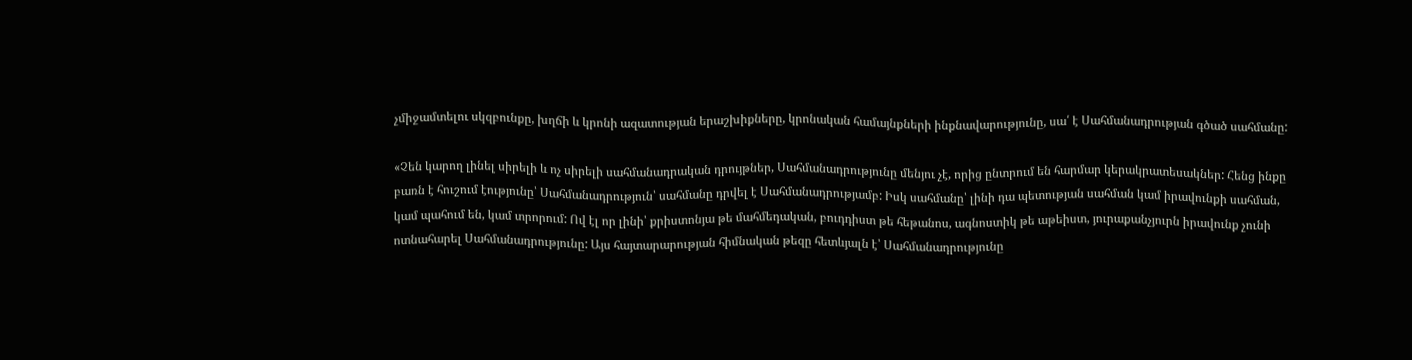չմիջամտելու սկզբունքը, խղճի և կրոնի ազատության երաշխիքները, կրոնական համայնքների ինքնավարությունը, սա՛ է Սահմանադրության գծած սահմանը:

«Չեն կարող լինել սիրելի և ոչ սիրելի սահմանադրական դրույթներ, Սահմանադրությունը մենյու չէ, որից ընտրում են հարմար կերակրատեսակներ: Հենց ինքը բառն է հուշում էությունը՝ Սահմանադրություն՝ սահմանը դրվել է Սահմանադրությամբ: Իսկ սահմանը՝ լինի դա պետության սահման կամ իրավունքի սահման, կամ պահում են, կամ տրորում: Ով էլ որ լինի՝ քրիստոնյա թե մահմեդական, բուդդիստ թե հեթանոս, ագնոստիկ թե աթեիստ, յուրաքանչյուրն իրավունք չունի ոտնահարել Սահմանադրությունը: Այս հայտարարության հիմնական թեզը հետևյալն է՝ Սահմանադրությունը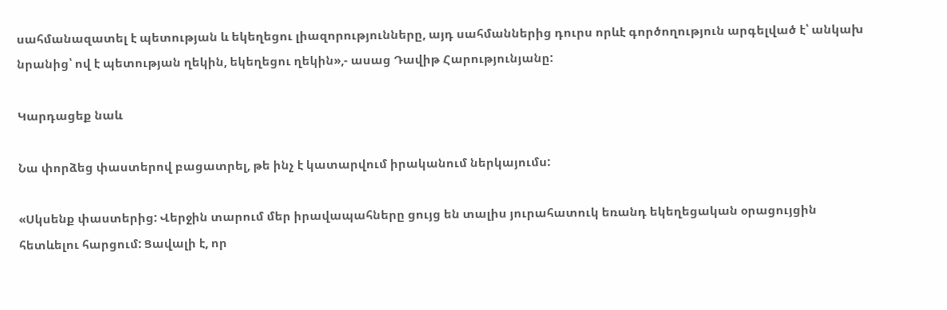սահմանազատել է պետության և եկեղեցու լիազորությունները, այդ սահմաններից դուրս որևէ գործողություն արգելված է՝ անկախ նրանից՝ ով է պետության ղեկին, եկեղեցու ղեկին»,- ասաց Դավիթ Հարությունյանը:

Կարդացեք նաև

Նա փորձեց փաստերով բացատրել, թե ինչ է կատարվում իրականում ներկայումս:

«Սկսենք փաստերից: Վերջին տարում մեր իրավապահները ցույց են տալիս յուրահատուկ եռանդ եկեղեցական օրացույցին հետևելու հարցում: Ցավալի է, որ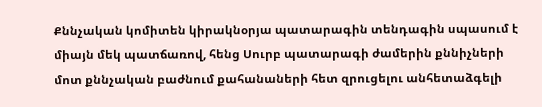Քննչական կոմիտեն կիրակնօրյա պատարագին տենդագին սպասում է միայն մեկ պատճառով, հենց Սուրբ պատարագի ժամերին քննիչների մոտ քննչական բաժնում քահանաների հետ զրուցելու անհետաձգելի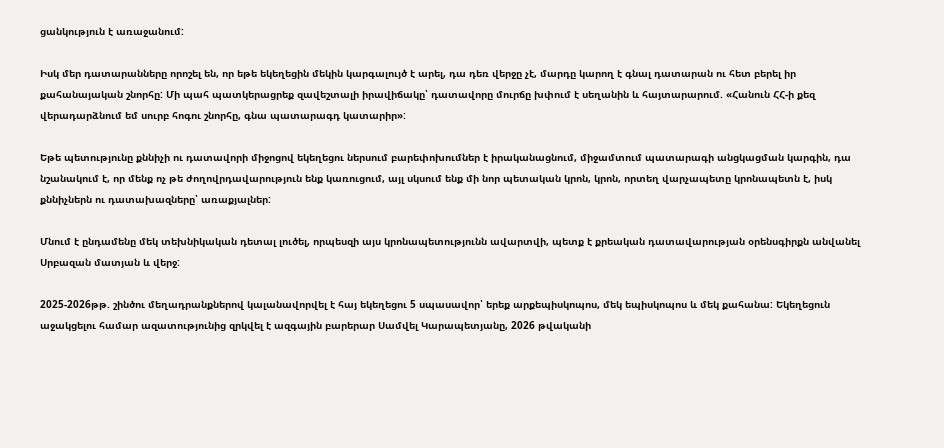ցանկություն է առաջանում:

Իսկ մեր դատարանները որոշել են, որ եթե եկեղեցին մեկին կարգալույծ է արել, դա դեռ վերջը չէ, մարդը կարող է գնալ դատարան ու հետ բերել իր քահանայական շնորհը: Մի պահ պատկերացրեք զավեշտալի իրավիճակը՝ դատավորը մուրճը խփում է սեղանին և հայտարարում. «Հանուն ՀՀ-ի քեզ վերադարձնում եմ սուրբ հոգու շնորհը, գնա պատարագդ կատարիր»:

Եթե պետությունը քննիչի ու դատավորի միջոցով եկեղեցու ներսում բարեփոխումներ է իրականացնում, միջամտում պատարագի անցկացման կարգին, դա նշանակում է, որ մենք ոչ թե ժողովրդավարություն ենք կառուցում, այլ սկսում ենք մի նոր պետական կրոն, կրոն, որտեղ վարչապետը կրոնապետն է, իսկ քննիչներն ու դատախազները՝ առաքյալներ:

Մնում է ընդամենը մեկ տեխնիկական դետալ լուծել, որպեսզի այս կրոնապետությունն ավարտվի, պետք է քրեական դատավարության օրենսգիրքն անվանել Սրբազան մատյան և վերջ:

2025-2026թթ. շինծու մեղադրանքներով կալանավորվել է հայ եկեղեցու 5 սպասավոր՝ երեք արքեպիսկոպոս, մեկ եպիսկոպոս և մեկ քահանա: Եկեղեցուն աջակցելու համար ազատությունից զրկվել է ազգային բարերար Սամվել Կարապետյանը, 2026 թվականի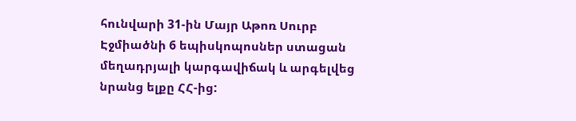հունվարի 31-ին Մայր Աթոռ Սուրբ Էջմիածնի 6 եպիսկոպոսներ ստացան մեղադրյալի կարգավիճակ և արգելվեց նրանց ելքը ՀՀ-ից: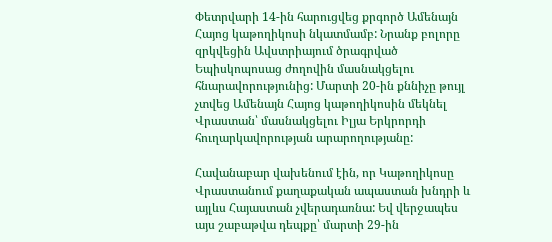Փետրվարի 14-ին հարուցվեց քրգործ Ամենայն Հայոց կաթողիկոսի նկատմամբ: Նրանք բոլորը զրկվեցին Ավստրիայում ծրագրված Եպիսկոպոսաց ժողովին մասնակցելու հնարավորությունից: Մարտի 20-ին քննիչը թույլ չտվեց Ամենայն Հայոց կաթողիկոսին մեկնել Վրաստան՝ մասնակցելու Իլյա Երկրորդի հուղարկավորության արարողությանը:

Հավանաբար վախենում էին, որ Կաթողիկոսը Վրաստանում քաղաքական ապաստան խնդրի և այլևս Հայաստան չվերադառնա: Եվ վերջապես այս շաբաթվա դեպքը՝ մարտի 29-ին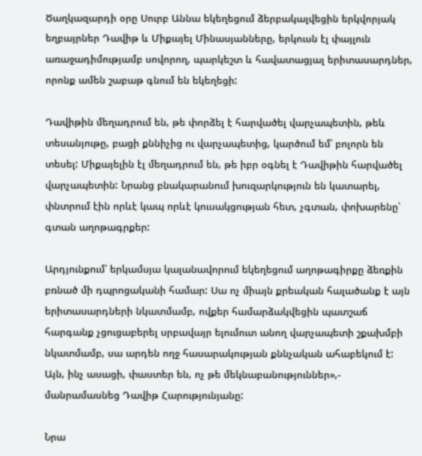Ծաղկազարդի օրը Սուրբ Աննա եկեղեցում ձերբակալվեցին երկվորյակ եղբայրներ Դավիթ և Միքայել Մինասյանները, երկուսն էլ փայլուն առաջադիմությամբ սովորող, պարկեշտ և հավատացյալ երիտասարդներ, որոնք ամեն շաբաթ գնում են եկեղեցի:

Դավիթին մեղադրում են, թե փորձել է հարվածել վարչապետին, թեև տեսանյութը, բացի քննիչից ու վարչապետից, կարծում եմ՝ բոլորն են տեսել: Միքայելին էլ մեղադրում են, թե իբր օգնել է Դավիթին հարվածել վարչապետին: Նրանց բնակարանում խուզարկություն են կատարել, փնտրում էին որևէ կապ որևէ կուսակցության հետ, չգտան, փոխարենը՝ գտան աղոթագրքեր:

Արդյունքում՝ երկամսյա կալանավորում եկեղեցում աղոթագիրքը ձեռքին բռնած մի դպրոցականի համար: Սա ոչ միայն քրեական հալածանք է այն երիտասարդների նկատմամբ, ովքեր համարձակվեցին պատշաճ հարգանք չցուցաբերել սրբավայր ելումուտ անող վարչապետի շքախմբի նկատմամբ, սա արդեն ողջ հասարակության քննչական ահաբեկում է: Այն, ինչ ասացի, փաստեր են, ոչ թե մեկնաբանություններ»,- մանրամասնեց Դավիթ Հարությունյանը:

Նրա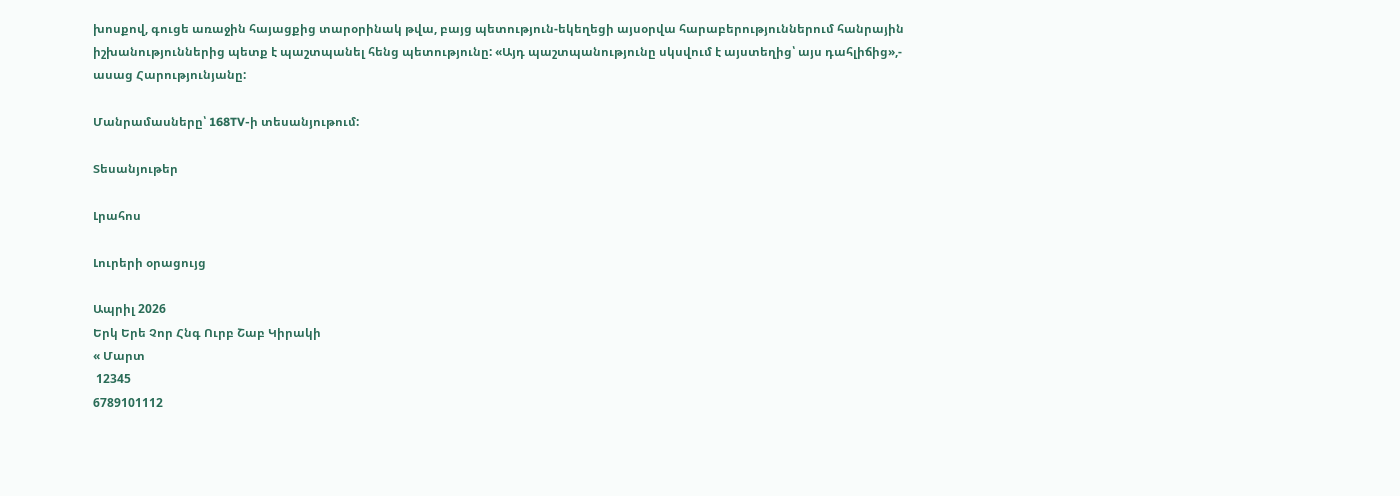խոսքով, գուցե առաջին հայացքից տարօրինակ թվա, բայց պետություն-եկեղեցի այսօրվա հարաբերություններում հանրային իշխանություններից պետք է պաշտպանել հենց պետությունը: «Այդ պաշտպանությունը սկսվում է այստեղից՝ այս դահլիճից»,- ասաց Հարությունյանը:

Մանրամասները՝ 168TV-ի տեսանյութում:

Տեսանյութեր

Լրահոս

Լուրերի օրացույց

Ապրիլ 2026
Երկ Երե Չոր Հնգ Ուրբ Շաբ Կիրակի
« Մարտ
 12345
6789101112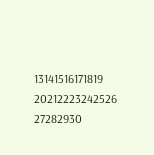13141516171819
20212223242526
27282930